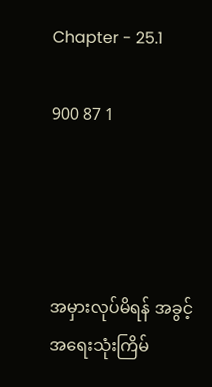Chapter - 25.1

900 87 1




အမှားလုပ်မိရန် အခွင့်အရေးသုံးကြိမ်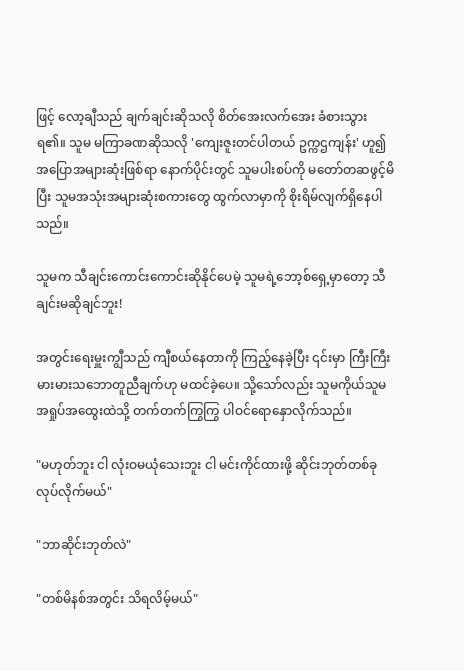ဖြင့် လော့ချီသည် ချက်ချင်းဆိုသလို စိတ်အေးလက်အေး ခံစားသွားရ၏။ သူမ မကြာခဏဆိုသလို 'ကျေးဇူးတင်ပါတယ် ဥက္ကဌကျန်း' ဟူ၍ အပြောအများဆုံးဖြစ်ရာ နောက်ပိုင်းတွင် သူမပါးစပ်ကို မတော်တဆဖွင့်မိပြီး သူမအသုံးအများဆုံးစကားတွေ ထွက်လာမှာကို စိုးရိမ်လျက်ရှိနေပါသည်။

သူမက သီချင်းကောင်းကောင်းဆိုနိုင်ပေမဲ့ သူမရဲ့ဘော့စ်ရှေ့မှာတော့ သီချင်းမဆိုချင်ဘူး!

အတွင်းရေးမှူးကျွီသည် ကျီစယ်နေတာကို ကြည့်နေခဲ့ပြီး ၎င်းမှာ ကြီးကြီးမားမားသဘောတူညီချက်ဟု မထင်ခဲ့ပေ။ သို့သော်လည်း သူမကိုယ်သူမ အရှုပ်အထွေးထဲသို့ တက်တက်ကြွကြွ ပါဝင်ရောနှောလိုက်သည်။

"မဟုတ်ဘူး ငါ လုံးဝမယုံသေးဘူး ငါ မင်းကိုင်ထားဖို့ ဆိုင်းဘုတ်တစ်ခုလုပ်လိုက်မယ်"

"ဘာဆိုင်းဘုတ်လဲ"

"တစ်မိနစ်အတွင်း သိရလိမ့်မယ်"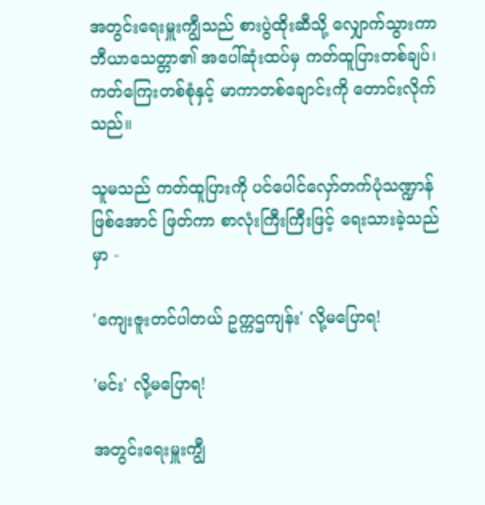အတွင်းရေးမှူးကျွီသည် စားပွဲထိုးဆီသို့ လျှောက်သွားကာ ဘီယာသေတ္တာ၏ အပေါ်ဆုံးထပ်မှ ကတ်ထူပြားတစ်ချပ်၊ ကတ်ကြေးတစ်စုံနှင့် မာကာတစ်ချောင်းကို တောင်းလိုက်သည်။

သူမသည် ကတ်ထူပြားကို ပင်ပေါင်လှော်တက်ပုံသဏ္ဍာန်ဖြစ်အောင် ဖြတ်ကာ စာလုံးကြီးကြီးဖြင့် ရေးသားခဲ့သည်မှာ -

'ကျေးဇူးတင်ပါတယ် ဥက္ကဌကျန်း' လို့မပြောရ!

'မင်း' လို့မပြောရ!

အတွင်းရေးမှူးကျွီ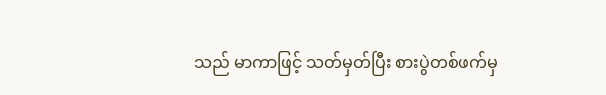သည် မာကာဖြင့် သတ်မှတ်ပြီး စားပွဲတစ်ဖက်မှ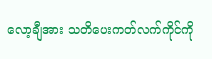လော့ချီအား သတိပေးကတ်လက်ကိုင်ကို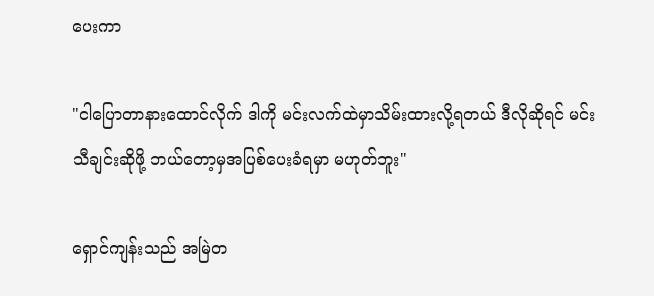ပေးကာ

"ငါပြောတာနားထောင်လိုက် ဒါကို မင်းလက်ထဲမှာသိမ်းထားလို့ရတယ် ဒီလိုဆိုရင် မင်း သီချင်းဆိုဖို့ ဘယ်တော့မှအပြစ်ပေးခံရမှာ မဟုတ်ဘူး"

ရှောင်ကျန်းသည် အမြဲတ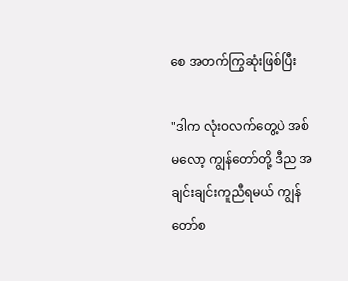စေ အတက်ကြွဆုံးဖြစ်ပြီး

"ဒါက လုံးဝလက်တွေ့ပဲ အစ်မလော့ ကျွန်တော်တို့ ဒီည အချင်းချင်းကူညီရမယ် ကျွန်တော်စ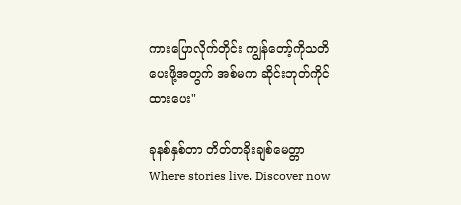ကားပြောလိုက်တိုင်း ကျွန်တော့်ကိုသတိပေးဖို့အတွက် အစ်မက ဆိုင်းဘုတ်ကိုင်ထားပေး"

ခုနစ်နှစ်တာ တိတ်တခိုးချစ်မေတ္တာ Where stories live. Discover now